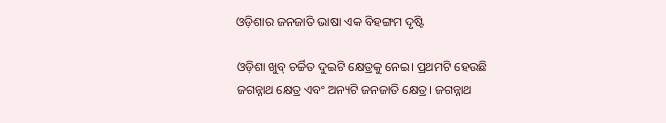ଓଡ଼ିଶାର ଜନଜାତି ଭାଷା ଏକ ବିହଙ୍ଗମ ଦୃଷ୍ଟି

ଓଡ଼ିଶା ଖୁବ୍‌ ଚର୍ଚ୍ଚିତ ଦୁଇଟି କ୍ଷେତ୍ରକୁ ନେଇ। ପ୍ରଥମଟି ହେଉଛି ଜଗନ୍ନାଥ କ୍ଷେତ୍ର ଏବଂ ଅନ୍ୟଟି ଜନଜାତି କ୍ଷେତ୍ର। ଜଗନ୍ନାଥ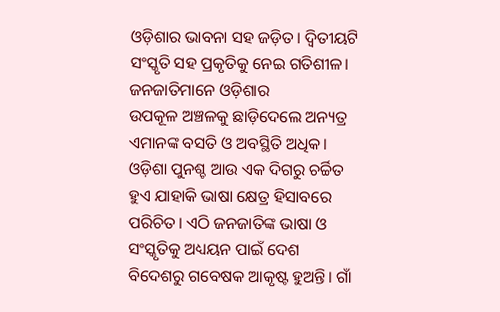ଓଡ଼ିଶାର ଭାବନା ସହ ଜଡ଼ିତ। ଦ୍ୱିତୀୟଟି ସଂସ୍କୃତି ସହ ପ୍ରକୃତିକୁ ନେଇ ଗତିଶୀଳ। ଜନଜାତିମାନେ ଓଡ଼ିଶାର
ଉପକୂଳ ଅଞ୍ଚଳକୁ ଛାଡ଼ିଦେଲେ ଅନ୍ୟତ୍ର ଏମାନଙ୍କ ବସତି ଓ ଅବସ୍ଥିତି ଅଧିକ। ଓଡ଼ିଶା ପୁନଶ୍ଚ ଆଉ ଏକ ଦିଗରୁ ଚର୍ଚ୍ଚିତ ହୁଏ ଯାହାକି ଭାଷା କ୍ଷେତ୍ର ହିସାବରେ ପରିଚିତ। ଏଠି ଜନଜାତିଙ୍କ ଭାଷା ଓ ସଂସ୍କୃତିକୁ ଅଧ୍ୟୟନ ପାଇଁ ଦେଶ ବିଦେଶରୁ ଗବେଷକ ଆକୃଷ୍ଟ ହୁଅନ୍ତି। ଗାଁ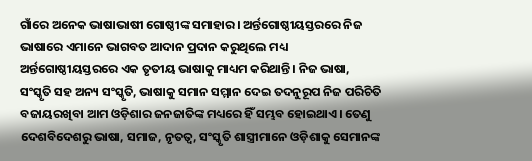ଗାଁରେ ଅନେକ ଭାଷାଭାଷୀ ଗୋଷ୍ଠୀଙ୍କ ସମାହାର। ଅର୍ନ୍ତଗୋଷ୍ଠୀୟସ୍ତରରେ ନିଜ ଭାଷାରେ ଏମାନେ ଭାଗବତ ଆଦାନ ପ୍ରଦାନ କରୁଥିଲେ ମଧ୍ୟ ଅର୍ନ୍ତଗୋଷ୍ଠୀୟସ୍ତରରେ ଏକ ତୃତୀୟ ଭାଷାକୁ ମାଧ୍ୟମ କରିଥାନ୍ତି। ନିଜ ଭାଷା, ସଂସ୍କୃତି ସହ ଅନ୍ୟ ସଂସ୍କୃତି, ଭାଷାକୁ ସମାନ ସମ୍ମାନ ଦେଇ ତଦନୁରୂପ ନିଜ ପରିଚିତି ବଜାୟରଖିବା ଆମ ଓଡ଼ିଶାର ଜନଜାତିଙ୍କ ମଧ୍ୟରେ ହିଁ ସମ୍ଭବ ହୋଇଥାଏ। ତେଣୁ ଦେଶବିଦେଶରୁ ଭାଷା, ସମାଜ, ନୃତତ୍ୱ, ସଂସ୍କୃତି ଶାସ୍ତ୍ରୀମାନେ ଓଡ଼ିଶାକୁ ସେମାନଙ୍କ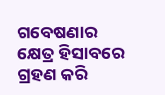ଗବେଷଣାର କ୍ଷେତ୍ର ହିସାବରେ ଗ୍ରହଣ କରି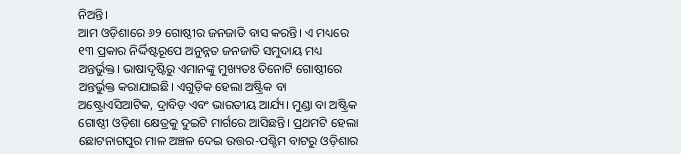ନିଅନ୍ତି।
ଆମ ଓଡ଼ିଶାରେ ୬୨ ଗୋଷ୍ଠୀର ଜନଜାତି ବାସ କରନ୍ତି। ଏ ମଧ୍ୟରେ ୧୩ ପ୍ରକାର ନିର୍ଦ୍ଦିଷ୍ଟରୂପେ ଅନୁନ୍ନତ ଜନଜାତି ସମୁଦାୟ ମଧ୍ୟ ଅନ୍ତର୍ଭୁକ୍ତ। ଭାଷାଦୃଷ୍ଟିରୁ ଏମାନଙ୍କୁ ମୁଖ୍ୟତଃ ତିନୋଟି ଗୋଷ୍ଠୀରେ ଅନ୍ତର୍ଭୁକ୍ତ କରାଯାଇଛି। ଏଗୁଡ଼ିକ ହେଲା ଅଷ୍ଟ୍ରିକ ବା ଅଷ୍ଟ୍ରୋଏସିଆଟିକ, ଦ୍ରାବିଡ଼ ଏବଂ ଭାରତୀୟ ଆର୍ଯ୍ୟ। ମୁଣ୍ଡା ବା ଅଷ୍ଟ୍ରିକ ଗୋଷ୍ଠୀ ଓଡ଼ିଶା କ୍ଷେତ୍ରକୁ ଦୁଇଟି ମାର୍ଗରେ ଆସିଛନ୍ତି। ପ୍ରଥମଟି ହେଲା ଛୋଟନାଗପୁର ମାଳ ଅଞ୍ଚଳ ଦେଇ ଉତ୍ତର-ପଶ୍ଚିମ ବାଟରୁ ଓଡ଼ିଶାର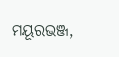ମୟୂରଭଞ୍ଜ,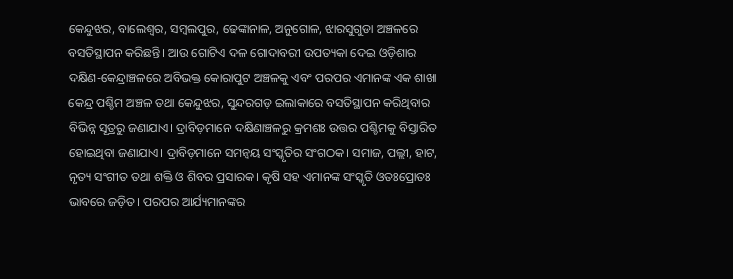କେନ୍ଦୁଝର, ବାଲେଶ୍ୱର, ସମ୍ବଲପୁର, ଢେଙ୍କାନାଳ, ଅନୁଗୋଳ, ଝାରସୁଗୁଡା ଅଞ୍ଚଳରେ ବସତିସ୍ଥାପନ କରିଛନ୍ତି। ଆଉ ଗୋଟିଏ ଦଳ ଗୋଦାବରୀ ଉପତ୍ୟକା ଦେଇ ଓଡ଼ିଶାର ଦକ୍ଷିଣ-କେନ୍ଦ୍ରାଞ୍ଚଳରେ ଅବିଭକ୍ତ କୋରାପୁଟ ଅଞ୍ଚଳକୁ ଏବଂ ପରପର ଏମାନଙ୍କ ଏକ ଶାଖା କେନ୍ଦ୍ର ପଶ୍ଚିମ ଅଞ୍ଚଳ ତଥା କେନ୍ଦୁଝର, ସୁନ୍ଦରଗଡ଼ ଇଲାକାରେ ବସତିସ୍ଥାପନ କରିଥିବାର ବିଭିନ୍ନ ସୂତ୍ରରୁ ଜଣାଯାଏ। ଦ୍ରାବିଡ଼ମାନେ ଦକ୍ଷିଣାଞ୍ଚଳରୁ କ୍ରମଶଃ ଉତ୍ତର ପଶ୍ଚିମକୁ ବିସ୍ତାରିତ ହୋଇଥିବା ଜଣାଯାଏ। ଦ୍ରାବିଡ଼ମାନେ ସମନ୍ବୟ ସଂସ୍କୃତିର ସଂଗଠକ। ସମାଜ, ପଲ୍ଲୀ, ହାଟ, ନୃତ୍ୟ ସଂଗୀତ ତଥା ଶକ୍ତି ଓ ଶିବର ପ୍ରସାରକ। କୃଷି ସହ ଏମାନଙ୍କ ସଂସ୍କୃତି ଓତଃପ୍ରୋତଃ ଭାବରେ ଜଡ଼ିତ। ପରପର ଆର୍ଯ୍ୟମାନଙ୍କର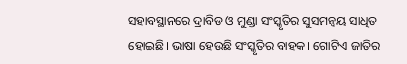ସହାବସ୍ଥାନରେ ଦ୍ରାବିଡ ଓ ମୁଣ୍ଡା ସଂସ୍କୃତିର ସୁସମନ୍ବୟ ସାଧିତ ହୋଇଛି। ଭାଷା ହେଉଛି ସଂସ୍କୃତିର ବାହକ। ଗୋଟିଏ ଜାତିର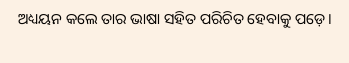ଅଧ୍ୟୟନ କଲେ ତାର ଭାଷା ସହିତ ପରିଚିତ ହେବାକୁ ପଡ଼େ।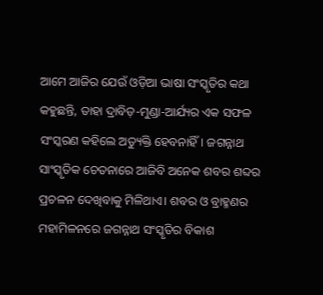ଆମେ ଆଜିର ଯେଉଁ ଓଡ଼ିଆ ଭାଷା ସଂସ୍କୃତିର କଥା କହୁଛନ୍ତି, ତାହା ଦ୍ରାବିଡ଼-ମୁଣ୍ଡା-ଆର୍ଯ୍ୟର ଏକ ସଫଳ ସଂସ୍କରଣ କହିଲେ ଅତ୍ୟୁକ୍ତି ହେବନାହିଁ। ଜଗନ୍ନାଥ ସାଂସ୍କୃତିକ ଚେତନାରେ ଆଜିବି ଅନେକ ଶବର ଶବ୍ଦର ପ୍ରଚଳନ ଦେଖିବାକୁ ମିଳିଥାଏ। ଶବର ଓ ବ୍ରାହ୍ମଣର ମହାମିଳନରେ ଜଗନ୍ନାଥ ସଂସ୍କୃତିର ବିକାଶ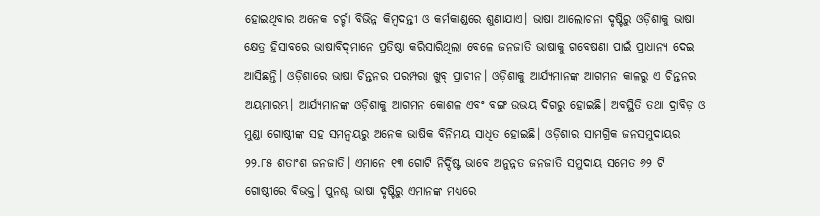ହୋଇଥିବାର ଅନେକ ଚର୍ଚ୍ଚା ବିଭିନ୍ନ କିମ୍ବଦନ୍ତୀ ଓ କର୍ମକାଣ୍ଡରେ ଶୁଣାଯାଏ। ଭାଷା ଆଲୋଚନା ଦୃଷ୍ଟିରୁ ଓଡ଼ିଶାକୁ ଭାଷା କ୍ଷେତ୍ର ହିସାବରେ ଭାଷାବିଦ୍‌ମାନେ ପ୍ରତିଷ୍ଠା କରିସାରିଥିଲା ବେଳେ ଜନଜାତି ଭାଷାକୁ ଗବେଷଣା ପାଇଁ ପ୍ରାଧାନ୍ୟ ଦେଇ ଆସିଛନ୍ତି। ଓଡ଼ିଶାରେ ଭାଷା ଚିନ୍ତନର ପରମ୍ପରା ଖୁବ୍‌ ପ୍ରାଚୀନ। ଓଡ଼ିଶାକୁ ଆର୍ଯ୍ୟମାନଙ୍କ ଆଗମନ କାଳରୁ ଏ ଚିନ୍ତନର ଅୟମାରମ୍ଭ। ଆର୍ଯ୍ୟମାନଙ୍କ ଓଡ଼ିଶାକୁ ଆଗମନ କୋଶଳ ଏବଂ ବଙ୍ଗ ଉଭୟ ଦିଗରୁ ହୋଇଛି। ଅବସ୍ଥିତି ତଥା ଦ୍ରାବିଡ଼ ଓ ମୁଣ୍ଡା ଗୋଷ୍ଠୀଙ୍କ ସହ ସମନ୍ବୟରୁ ଅନେକ ଭାଷିକ ବିନିମୟ ସାଧିତ ହୋଇଛି। ଓଡ଼ିଶାର ସାମଗ୍ରିକ ଜନସମୁଦାୟର ୨୨.୮୫ ଶତାଂଶ ଜନଜାତି। ଏମାନେ ୧୩ ଗୋଟି ନିର୍ଦ୍ଦିଷ୍ଟ ଭାବେ ଅନୁନ୍ନତ ଜନଜାତି ସମୁଦାୟ ସମେତ ୬୨ ଟି ଗୋଷ୍ଠୀରେ ବିଭକ୍ତ। ପୁନଶ୍ଚ ଭାଷା ଦୃଷ୍ଟିରୁ ଏମାନଙ୍କ ମଧ୍ୟରେ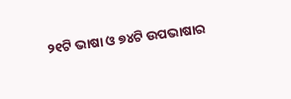୨୧ଟି ଭାଷା ଓ ୭୪ଟି ଉପଭାଷାର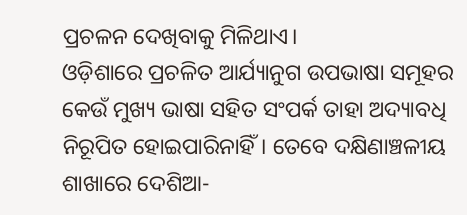ପ୍ରଚଳନ ଦେଖିବାକୁ ମିଳିଥାଏ।
ଓଡ଼ିଶାରେ ପ୍ରଚଳିତ ଆର୍ଯ୍ୟାନୁଗ ଉପଭାଷା ସମୂହର କେଉଁ ମୁଖ୍ୟ ଭାଷା ସହିତ ସଂପର୍କ ତାହା ଅଦ୍ୟାବଧି ନିରୂପିତ ହୋଇପାରିନାହିଁ। ତେବେ ଦକ୍ଷିଣାଞ୍ଚଳୀୟ ଶାଖାରେ ଦେଶିଆ-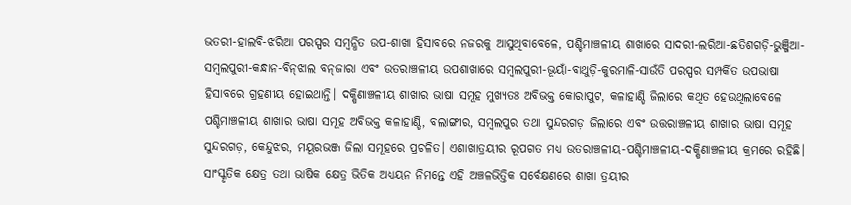ଭତରୀ-ହାଲବି-ଝରିଆ ପରସ୍ପର ସମ୍ବନ୍ଧିତ ଉପ-ଶାଖା ହିସାବରେ ନଜରକୁ ଆସୁଥିବାବେଳେ, ପଶ୍ଚିମାଞ୍ଚଳୀୟ ଶାଖାରେ ସାଦରୀ-ଲରିଆ-ଛତିଶଗଡ଼ି-ଭୁଞ୍ଜିଆ-ସମ୍ବଲପୁରୀ-କନ୍ଧାନ-ବିନ୍‌ଝାଲ ବନ୍‌ଜାରା ଏବଂ ଉତରାଞ୍ଚଳୀୟ ଉପଶାଖାରେ ସମ୍ବଲପୁରୀ-ଭୂୟାଁ-ବାଥୁଡ଼ି-କୁରମାଳି-ସାଉଁତି ପରସ୍ପର ସମ୍ପର୍କିତ ଉପଭାଷା ହିସାବରେ ଗ୍ରହଣୀୟ ହୋଇଥାନ୍ତି। ଦକ୍ଷିଣାଞ୍ଚଳୀୟ ଶାଖାର ଭାଷା ସମୂହ ମୁଖ୍ୟତଃ ଅବିଭକ୍ତ କୋରାପୁଟ, କଳାହାଣ୍ଡି ଜିଲାରେ କଥିତ ହେଉଥିଲାବେଳେ ପଶ୍ଚିମାଞ୍ଚଳୀୟ ଶାଖାର ଭାଷା ସମୂହ ଅବିଭକ୍ତ କଳାହାଣ୍ଡି, ବଲାଙ୍ଗୀର, ସମ୍ବଲପୁର ତଥା ସୁନ୍ଦରଗଡ଼ ଜିଲାରେ ଏବଂ ଉତ୍ତରାଞ୍ଚଳୀୟ ଶାଖାର ଭାଷା ସମୂହ ସୁନ୍ଦରଗଡ଼, କେନ୍ଦୁଝର, ମୟୂରଭଞ୍ଜ ଜିଲା ସମୂହରେ ପ୍ରଚଳିତ। ଏଶାଖାତ୍ରୟୀର ରୂପଗତ ମଧ୍ୟ ଉତରାଞ୍ଚଳୀୟ-ପଶ୍ଚିମାଞ୍ଚଳୀୟ-ଦକ୍ଷିଣାଞ୍ଚଳୀୟ କ୍ରମରେ ରହିଛି। ସାଂସ୍କୃତିକ କ୍ଷେତ୍ର ତଥା ଭାଷିକ କ୍ଷେତ୍ର ଭିତିକ ଅଧ୍ୟୟନ ନିମନ୍ତେ ଏହି ଅଞ୍ଚଳଭିତ୍ତିକ ସର୍ବେକ୍ଷଣରେ ଶାଖା ତ୍ରୟୀର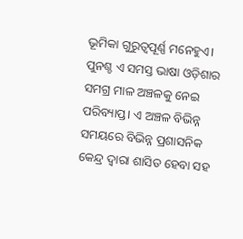ଭୂମିକା ଗୁରୁତ୍ୱପୂର୍ଣ୍ଣ ମନେହୁଏ। ପୁନଶ୍ଚ ଏ ସମସ୍ତ ଭାଷା ଓଡ଼ିଶାର ସମଗ୍ର ମାଳ ଅଞ୍ଚଳକୁ ନେଇ ପରିବ୍ୟାପ୍ତ। ଏ ଅଞ୍ଚଳ ବିଭିନ୍ନ ସମୟରେ ବିଭିନ୍ନ ପ୍ରଶାସନିକ କେନ୍ଦ୍ର ଦ୍ୱାରା ଶାସିତ ହେବା ସହ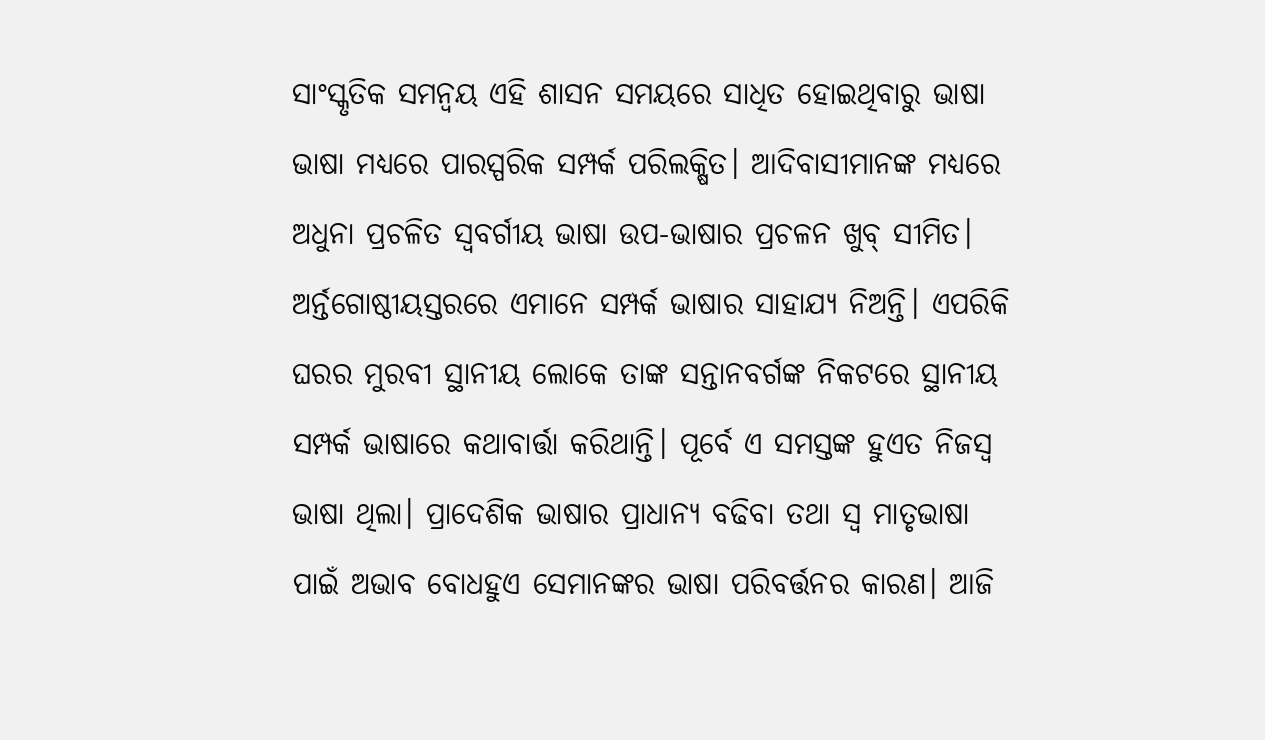ସାଂସ୍କୃତିକ ସମନ୍ବୟ ଏହି ଶାସନ ସମୟରେ ସାଧିତ ହୋଇଥିବାରୁ ଭାଷା ଭାଷା ମଧ୍ୟରେ ପାରସ୍ପରିକ ସମ୍ପର୍କ ପରିଲକ୍ଷିତ। ଆଦିବାସୀମାନଙ୍କ ମଧ୍ୟରେ ଅଧୁନା ପ୍ରଚଳିତ ସ୍ବବର୍ଗୀୟ ଭାଷା ଉପ-ଭାଷାର ପ୍ରଚଳନ ଖୁବ୍‌ ସୀମିତ। ଅର୍ନ୍ତଗୋଷ୍ଠୀୟସ୍ତରରେ ଏମାନେ ସମ୍ପର୍କ ଭାଷାର ସାହାଯ୍ୟ ନିଅନ୍ତି। ଏପରିକି ଘରର ମୁରବୀ ସ୍ଥାନୀୟ ଲୋକେ ତାଙ୍କ ସନ୍ତାନବର୍ଗଙ୍କ ନିକଟରେ ସ୍ଥାନୀୟ ସମ୍ପର୍କ ଭାଷାରେ କଥାବାର୍ତ୍ତା କରିଥାନ୍ତି। ପୂର୍ବେ ଏ ସମସ୍ତଙ୍କ ହୁଏତ ନିଜସ୍ବ ଭାଷା ଥିଲା। ପ୍ରାଦେଶିକ ଭାଷାର ପ୍ରାଧାନ୍ୟ ବଢିବା ତଥା ସ୍ବ ମାତୃଭାଷା ପାଇଁ ଅଭାବ ବୋଧହୁଏ ସେମାନଙ୍କର ଭାଷା ପରିବର୍ତ୍ତନର କାରଣ। ଆଜି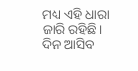ମଧ୍ୟ ଏହି ଧାରା ଜାରି ରହିଛି। ଦିନ ଆସିବ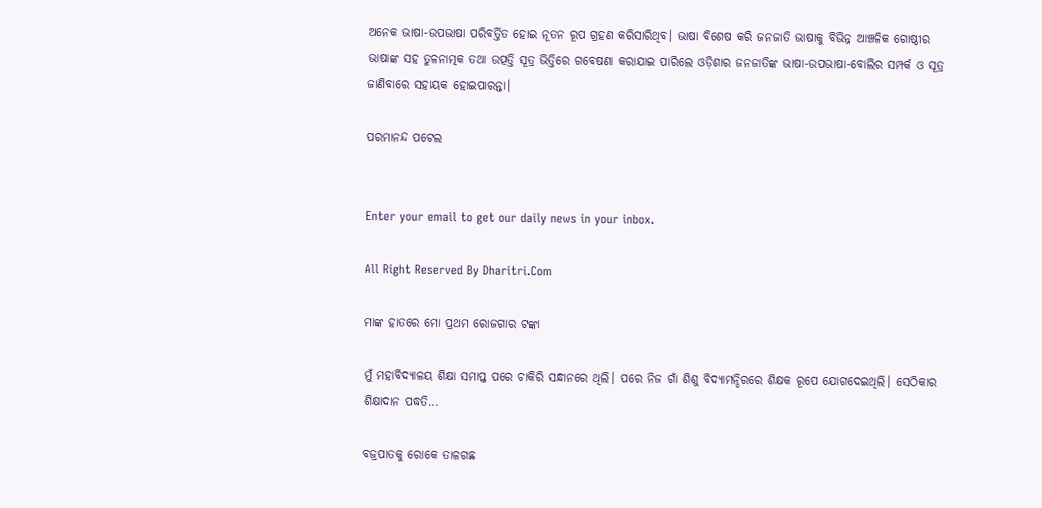ଅନେକ ଭାଷା-ଉପଭାଷା ପରିବର୍ତ୍ତିତ ହୋଇ ନୂତନ ରୂପ ଗ୍ରହଣ କରିସାରିଥିବ। ଭାଷା ବିଶେଷ କରି ଜନଜାତି ଭାଷାକୁ ବିଭିନ୍ନ ଆଞ୍ଚଳିକ ଗୋଷ୍ଠୀର ଭାଷାଙ୍କ ସହ ତୁଳନାତ୍ମକ ତଥା ଉତ୍ପତ୍ତି ସୂତ୍ର ଭିତ୍ତିରେ ଗବେଷଣା କରାଯାଇ ପାରିଲେ ଓଡ଼ିଶାର ଜନଜାତିଙ୍କ ଭାଷା-ଉପଭାଷା-ବୋଲିର ସମ୍ପର୍କ ଓ ସୂତ୍ର ଜାଣିବାରେ ସହାୟକ ହୋଇପାରନ୍ତା।

ପରମାନନ୍ଦ ପଟେଲ


Enter your email to get our daily news in your inbox.

All Right Reserved By Dharitri.Com

ମାଙ୍କ ହାତରେ ମୋ ପ୍ରଥମ ରୋଜଗାର ଟଙ୍କା

ମୁଁ ମହାବିଦ୍ୟାଳୟ ଶିକ୍ଷା ସମାପ୍ତ ପରେ ଚାକିରି ସନ୍ଧାନରେ ଥିଲି। ପରେ ନିଜ ଗାଁ ଶିଶୁ ବିଦ୍ୟାମନ୍ଦିରରେ ଶିକ୍ଷକ ରୂପେ ଯୋଗଦେଇଥିଲି। ସେଠିକାର ଶିକ୍ଷାଦାନ ପଦ୍ଧତି...

ବଜ୍ରପାତକୁ ରୋକେ ତାଳଗଛ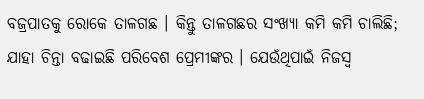ବଜ୍ରପାତକୁ ରୋକେ ତାଳଗଛ । କିନ୍ତୁ ତାଳଗଛର ସଂଖ୍ୟା କମି କମି ଚାଲିଛି; ଯାହା ଚିନ୍ତା ବଢାଇଛି ପରିବେଶ ପ୍ରେମୀଙ୍କର । ଯେଉଁଥିପାଇଁ ନିଜସ୍ବ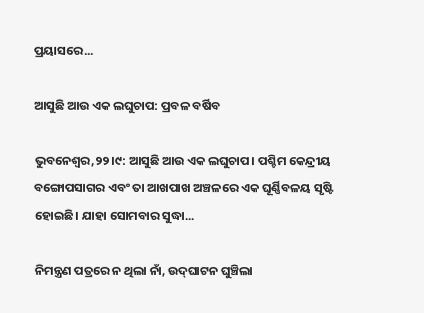ପ୍ରୟାସରେ...

ଆସୁଛି ଆଉ ଏକ ଲଘୁଚାପ: ପ୍ରବଳ ବର୍ଷିବ

ଭୁବନେଶ୍ୱର,୨୨।୯: ଆସୁଛି ଆଉ ଏକ ଲଘୁଚାପ। ପଶ୍ଚିମ କେନ୍ଦ୍ରୀୟ ବଙ୍ଗୋପସାଗର ଏବଂ ତା ଆଖପାଖ ଅଞ୍ଚଳରେ ଏକ ଘୂର୍ଣ୍ଣିବଳୟ ସୃଷ୍ଟି ହୋଇଛି। ଯାହା ସୋମବାର ସୁଦ୍ଧା...

ନିମନ୍ତ୍ରଣ ପତ୍ରରେ ନ ଥିଲା ନାଁ, ଉଦ୍‌ଘାଟନ ଘୁଞ୍ଚିଲା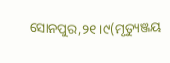ସୋନପୁର,୨୧।୯(ମୃତ୍ୟୁଞ୍ଜୟ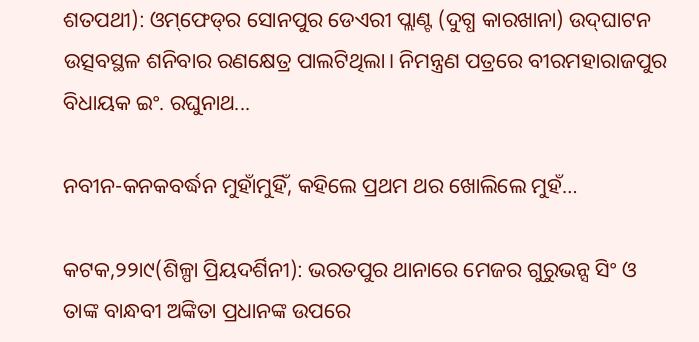ଶତପଥୀ): ଓମ୍‌ଫେଡ୍‌ର ସୋନପୁର ଡେଏରୀ ପ୍ଲାଣ୍ଟ (ଦୁଗ୍ଧ କାରଖାନା) ଉଦ୍‌ଘାଟନ ଉତ୍ସବସ୍ଥଳ ଶନିବାର ରଣକ୍ଷେତ୍ର ପାଲଟିଥିଲା। ନିମନ୍ତ୍ରଣ ପତ୍ରରେ ବୀରମହାରାଜପୁର ବିଧାୟକ ଇଂ. ରଘୁନାଥ...

ନବୀନ-କନକବର୍ଦ୍ଧନ ମୁହାଁମୁହିଁ, କହିଲେ ପ୍ରଥମ ଥର ଖୋଲିଲେ ମୁହଁ…

କଟକ,୨୨ା୯(ଶିଳ୍ପା ପ୍ରିୟଦର୍ଶିନୀ): ଭରତପୁର ଥାନାରେ ମେଜର ଗୁରୁଭନ୍ସ ସିଂ ଓ ତାଙ୍କ ବାନ୍ଧବୀ ଅଙ୍କିତା ପ୍ରଧାନଙ୍କ ଉପରେ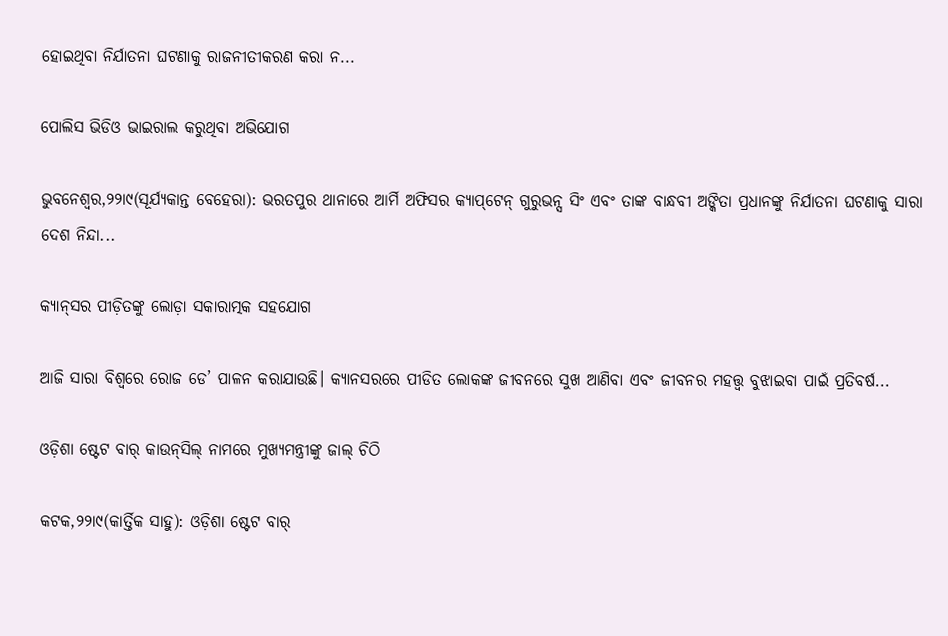ହୋଇଥିବା ନିର୍ଯାତନା ଘଟଣାକୁ ରାଜନୀତୀକରଣ କରା ନ...

ପୋଲିସ ଭିଡିଓ ଭାଇରାଲ କରୁଥିବା ଅଭିଯୋଗ

ଭୁବନେଶ୍ୱର,୨୨ା୯(ସୂର୍ଯ୍ୟକାନ୍ତ ବେହେରା): ଭରତପୁର ଥାନାରେ ଆର୍ମି ଅଫିସର କ୍ୟାପ୍‌ଟେନ୍‌ ଗୁରୁଭନ୍ସ ସିଂ ଏବଂ ତାଙ୍କ ବାନ୍ଧବୀ ଅଙ୍କିତା ପ୍ରଧାନଙ୍କୁ ନିର୍ଯାତନା ଘଟଣାକୁ ସାରା ଦେଶ ନିନ୍ଦା...

କ୍ୟାନ୍‌ସର ପୀଡ଼ିତଙ୍କୁ ଲୋଡ଼ା ସକାରାତ୍ମକ ସହଯୋଗ

ଆଜି ସାରା ବିଶ୍ୱରେ ରୋଜ ଡେ’ ପାଳନ କରାଯାଉଛି। କ୍ୟାନସରରେ ପୀଡିତ ଲୋକଙ୍କ ଜୀବନରେ ସୁଖ ଆଣିବା ଏବଂ ଜୀବନର ମହତ୍ତ୍ୱ ବୁଝାଇବା ପାଇଁ ପ୍ରତିବର୍ଷ...

ଓଡ଼ିଶା ଷ୍ଟେଟ ବାର୍‌ କାଉନ୍‌ସିଲ୍‌ ନାମରେ ମୁଖ୍ୟମନ୍ତ୍ରୀଙ୍କୁ ଜାଲ୍‌ ଚିଠି

କଟକ,୨୨ା୯(କାର୍ତ୍ତିକ ସାହୁ): ଓଡ଼ିଶା ଷ୍ଟେଟ ବାର୍‌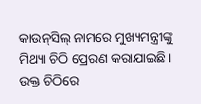କାଉନ୍‌ସିଲ୍‌ ନାମରେ ମୁଖ୍ୟମନ୍ତ୍ରୀଙ୍କୁ ମିଥ୍ୟା ଚିଠି ପ୍ରେରଣ କରାଯାଇଛି। ଉକ୍ତ ଚିଠିରେ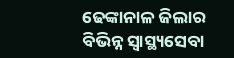ଢେଙ୍କାନାଳ ଜିଲାର ବିଭିନ୍ନ ସ୍ବାସ୍ଥ୍ୟସେବା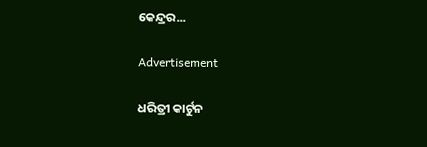କେନ୍ଦ୍ରର...

Advertisement

ଧରିତ୍ରୀ କାର୍ଟୁନ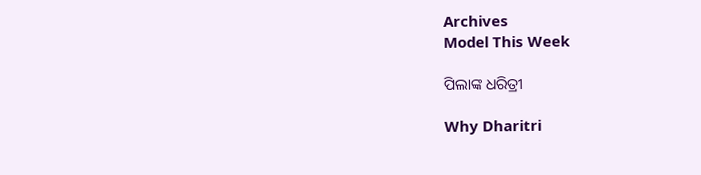Archives
Model This Week

ପିଲାଙ୍କ ଧରିତ୍ରୀ

Why Dharitri